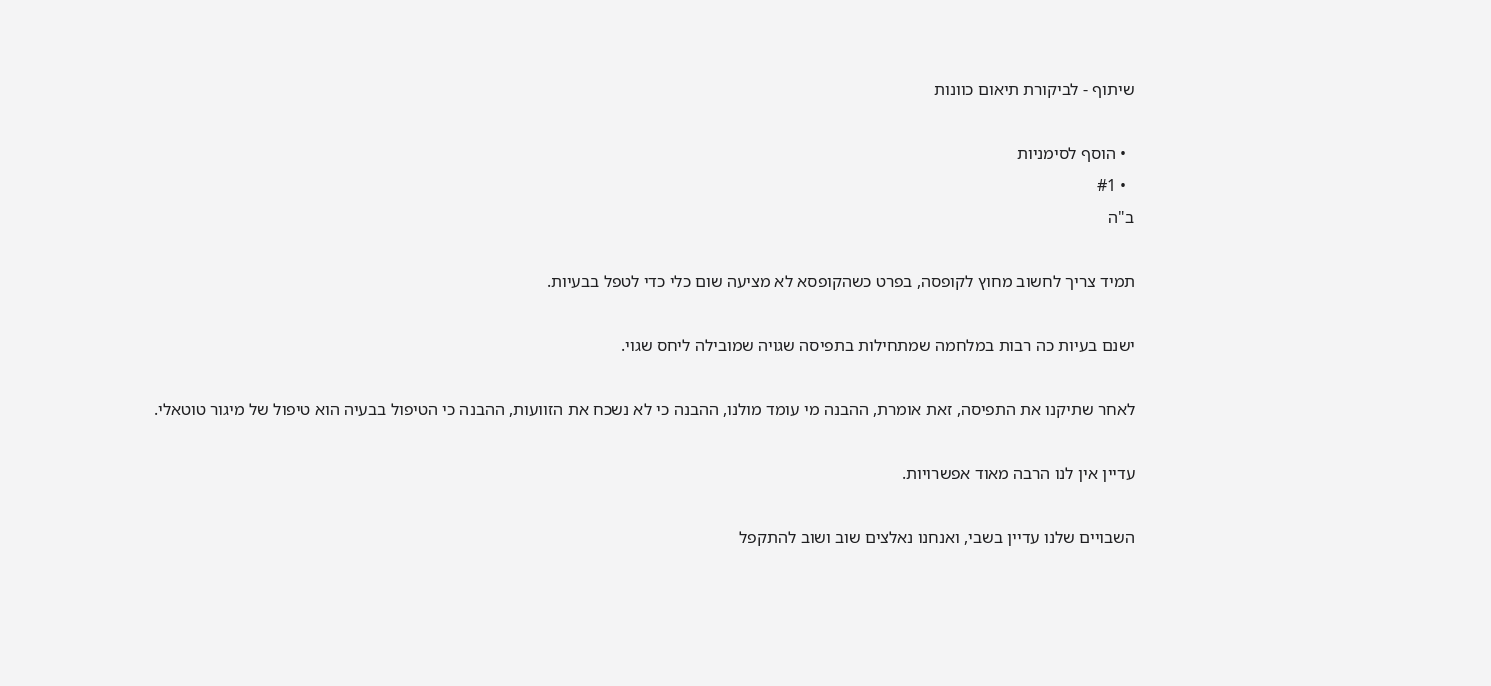שיתוף - לביקורת תיאום כוונות

  • הוסף לסימניות
  • #1
ב"ה

תמיד צריך לחשוב מחוץ לקופסה, בפרט כשהקופסא לא מציעה שום כלי כדי לטפל בבעיות.

ישנם בעיות כה רבות במלחמה שמתחילות בתפיסה שגויה שמובילה ליחס שגוי.

לאחר שתיקנו את התפיסה, זאת אומרת, ההבנה מי עומד מולנו, ההבנה כי לא נשכח את הזוועות, ההבנה כי הטיפול בבעיה הוא טיפול של מיגור טוטאלי.

עדיין אין לנו הרבה מאוד אפשרויות.

השבויים שלנו עדיין בשבי, ואנחנו נאלצים שוב ושוב להתקפל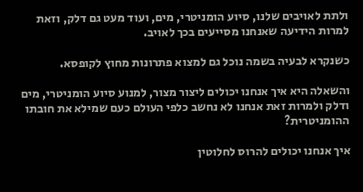ולתת לאויבים שלנו, סיוע הומניטרי, מים, ועוד מעט גם דלק, וזאת למרות הידיעה שאנחנו מסייעים בכך לאויב.

כשנקרא לבעיה בשמה נוכל גם למצוא פתרונות מחוץ לקופסא.

והשאלה היא איך אנחנו יכולים ליצור מצור, למנוע סיוע הומניטרי, מים ודלק ולמרות זאת אנחנו לא נחשב כלפי העולם כעם שמילא את חובתו ההומניטרית?

איך אנחנו יכולים להרוס לחלוטין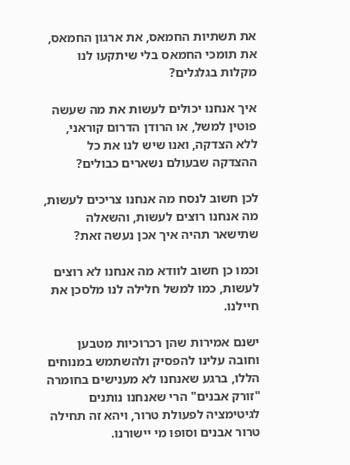את תשתיות החמאס, את ארגון החמאס, את תומכי החמאס בלי שיתקעו לנו מקלות בגלגלים?

איך אנחנו יכולים לעשות את מה שעשה פוטין למשל, או הרודן הדרום קוראני, ללא הצדקה, ואנו שיש לנו את כל ההצדקה שבעולם נשארים כבולים?

לכן חשוב לנסח מה אנחנו צריכים לעשות, מה אנחנו רוצים לעשות, והשאלה שתישאר תהיה איך אכן נעשה זאת?

וכמו כן חשוב לוודא מה אנחנו לא רוצים לעשות, כמו למשל חלילה לנו מלסכן את חיילנו.

ישנם אמירות שהן רכרוכיות מטבען וחובה עלינו להפסיק ולהשתמש במנוחים הללו, ברגע שאנחנו לא מענישים בחומרה "זורק אבנים" הרי שאנחנו נותנים לגיטימציה לפעולת טרור, ויהא זה תחילה טרור אבנים וסופו מי יישורנו.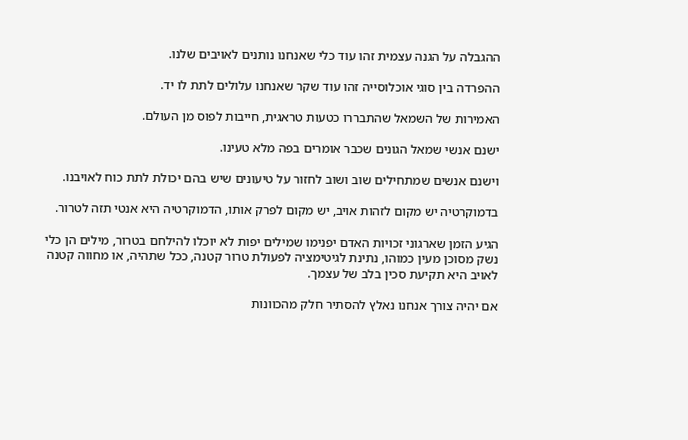ההגבלה על הגנה עצמית זהו עוד כלי שאנחנו נותנים לאויבים שלנו.

ההפרדה בין סוגי אוכלוסייה זהו עוד שקר שאנחנו עלולים לתת לו יד.

האמירות של השמאל שהתבררו כטעות טראגית, חייבות לפוס מן העולם.

ישנם אנשי שמאל הגונים שכבר אומרים בפה מלא טעינו.

וישנם אנשים שמתחילים שוב ושוב לחזור על טיעונים שיש בהם יכולת לתת כוח לאויבנו.

בדמוקרטיה יש מקום לזהות אויב, יש מקום לפרק אותו, הדמוקרטיה היא אנטי תזה לטרור.

הגיע הזמן שארגוני זכויות האדם יפנימו שמילים יפות לא יוכלו להילחם בטרור, מילים הן כלי נשק מסוכן מעין כמוהו, נתינת לגיטימציה לפעולת טרור קטנה, ככל שתהיה, או מחווה קטנה לאויב היא תקיעת סכין בלב של עצמך.

אם יהיה צורך אנחנו נאלץ להסתיר חלק מהכוונות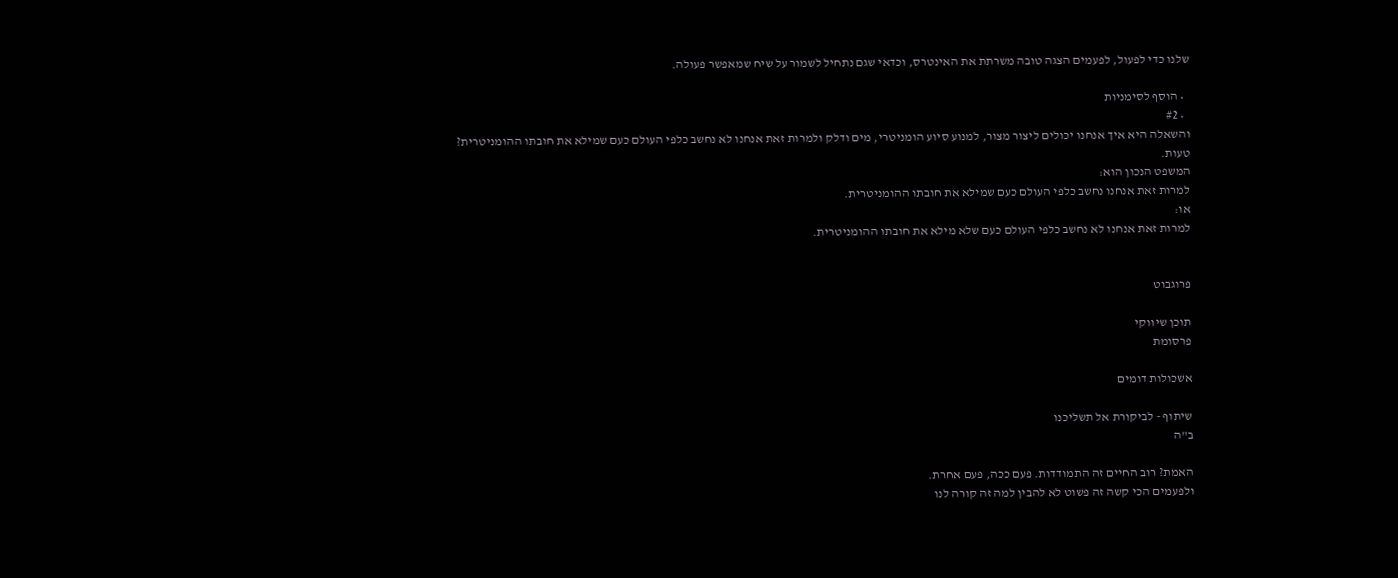שלנו כדי לפעול, לפעמים הצגה טובה משרתת את האינטרס, וכדאי שגם נתחיל לשמור על שיח שמאפשר פעולה.

  • הוסף לסימניות
  • #2
והשאלה היא איך אנחנו יכולים ליצור מצור, למנוע סיוע הומניטרי, מים ודלק ולמרות זאת אנחנו לא נחשב כלפי העולם כעם שמילא את חובתו ההומניטרית?
טעות.
המשפט הנכון הוא:
למרות זאת אנחנו נחשב כלפי העולם כעם שמילא את חובתו ההומניטרית.
או:
למרות זאת אנחנו לא נחשב כלפי העולם כעם שלא מילא את חובתו ההומניטרית.


פרוגבוט

תוכן שיווקי
פרסומת

אשכולות דומים

שיתוף - לביקורת אל תשליכנו
ב"ה

האמת? רוב החיים זה התמודדות. פעם ככה, פעם אחרת.
ולפעמים הכי קשה זה פשוט לא להבין למה זה קורה לנו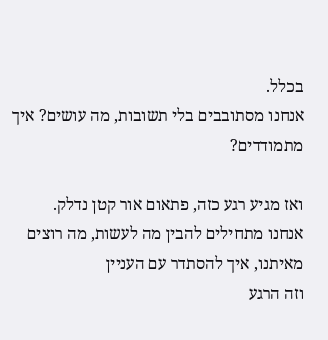בכלל.
אנחנו מסתובבים בלי תשובות, מה עושים? איך מתמודדים?

ואז מגיע רגע כזה, פתאום אור קטן נדלק.
אנחנו מתחילים להבין מה לעשות, מה רוצים מאיתנו, איך להסתדר עם העניין
וזה הרגע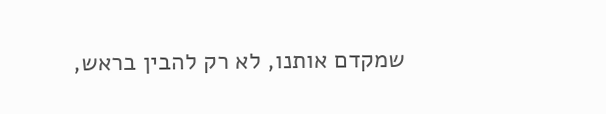שמקדם אותנו, לא רק להבין בראש,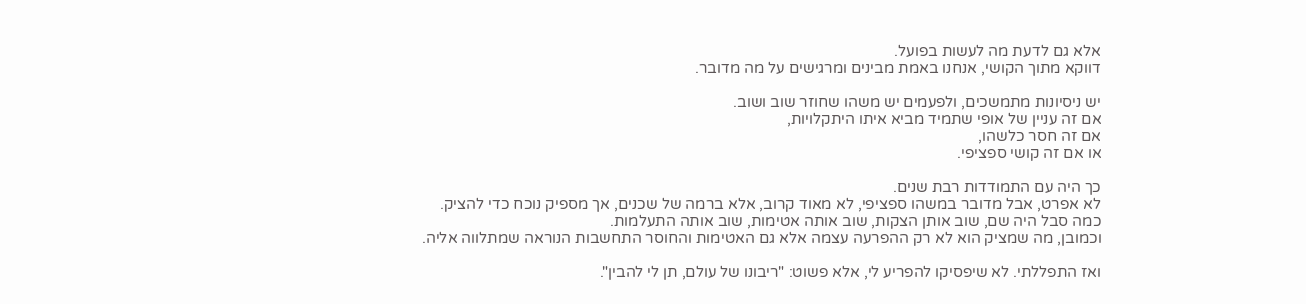אלא גם לדעת מה לעשות בפועל.
דווקא מתוך הקושי, אנחנו באמת מבינים ומרגישים על מה מדובר.

יש ניסיונות מתמשכים, ולפעמים יש משהו שחוזר שוב ושוב.
אם זה עניין של אופי שתמיד מביא איתו היתקלויות,
אם זה חסר כלשהו,
או אם זה קושי ספציפי.

כך היה עם התמודדות רבת שנים.
לא אפרט, אבל מדובר במשהו ספציפי, לא מאוד קרוב, אלא ברמה של שכנים, אך מספיק נוכח כדי להציק.
כמה סבל היה שם, שוב אותן הצקות, שוב אותה אטימות, שוב אותה התעלמות.
וכמובן, מה שמציק הוא לא רק ההפרעה עצמה אלא גם האטימות והחוסר התחשבות הנוראה שמתלווה אליה.

ואז התפללתי. לא שיפסיקו להפריע לי, אלא פשוט: "ריבונו של עולם, תן לי להבין".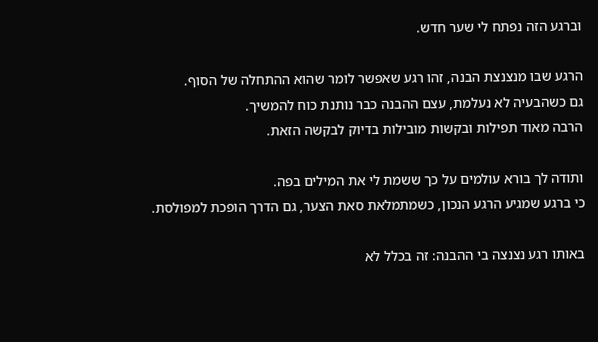וברגע הזה נפתח לי שער חדש.

הרגע שבו מנצנצת הבנה, זהו רגע שאפשר לומר שהוא ההתחלה של הסוף.
גם כשהבעיה לא נעלמת, עצם ההבנה כבר נותנת כוח להמשיך.
הרבה מאוד תפילות ובקשות מובילות בדיוק לבקשה הזאת.

ותודה לך בורא עולמים על כך ששמת לי את המילים בפה.
כי ברגע שמגיע הרגע הנכון, כשמתמלאת סאת הצער, גם הדרך הופכת למפולסת.

באותו רגע נצנצה בי ההבנה: זה בכלל לא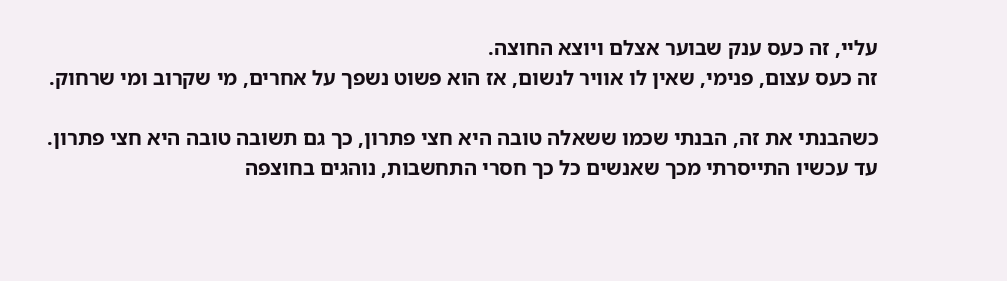עליי, זה כעס ענק שבוער אצלם ויוצא החוצה.
זה כעס עצום, פנימי, שאין לו אוויר לנשום, אז הוא פשוט נשפך על אחרים, מי שקרוב ומי שרחוק.

כשהבנתי את זה, הבנתי שכמו ששאלה טובה היא חצי פתרון, כך גם תשובה טובה היא חצי פתרון.
עד עכשיו התייסרתי מכך שאנשים כל כך חסרי התחשבות, נוהגים בחוצפה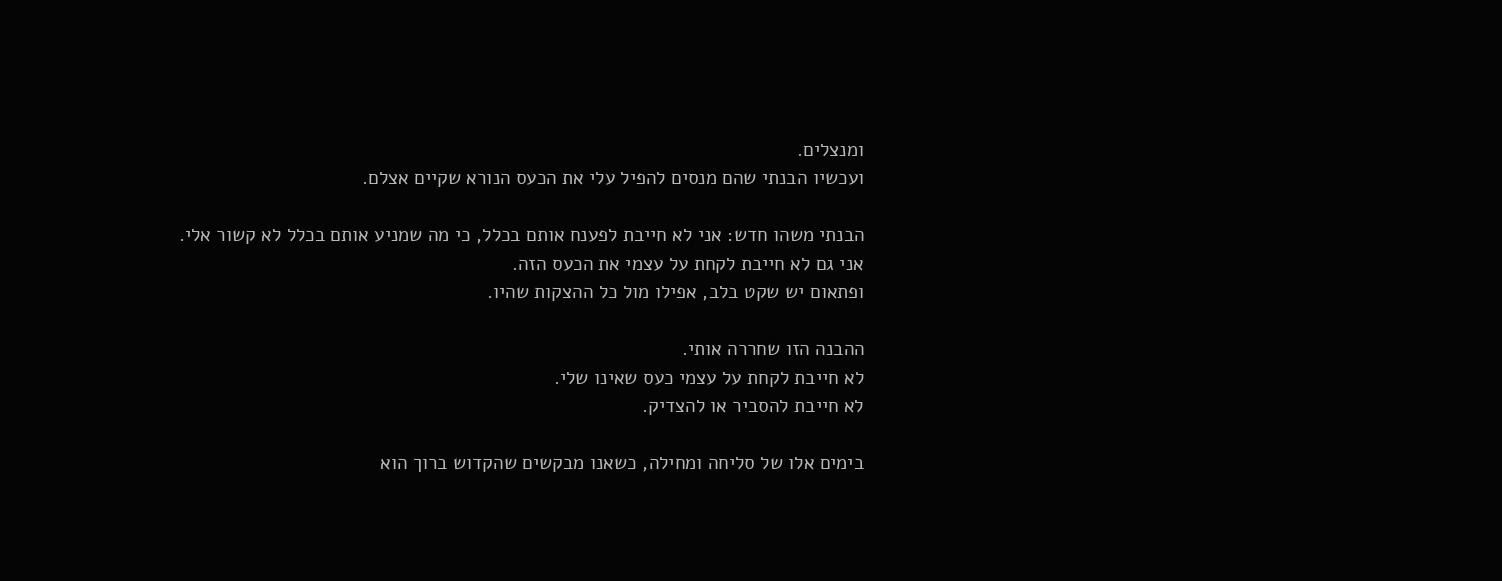ומנצלים.
ועכשיו הבנתי שהם מנסים להפיל עלי את הכעס הנורא שקיים אצלם.

הבנתי משהו חדש: אני לא חייבת לפענח אותם בכלל, כי מה שמניע אותם בכלל לא קשור אלי.
אני גם לא חייבת לקחת על עצמי את הכעס הזה.
ופתאום יש שקט בלב, אפילו מול כל ההצקות שהיו.

ההבנה הזו שחררה אותי.
לא חייבת לקחת על עצמי כעס שאינו שלי.
לא חייבת להסביר או להצדיק.

בימים אלו של סליחה ומחילה, כשאנו מבקשים שהקדוש ברוך הוא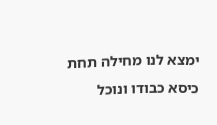ימצא לנו מחילה תחת כיסא כבודו ונוכל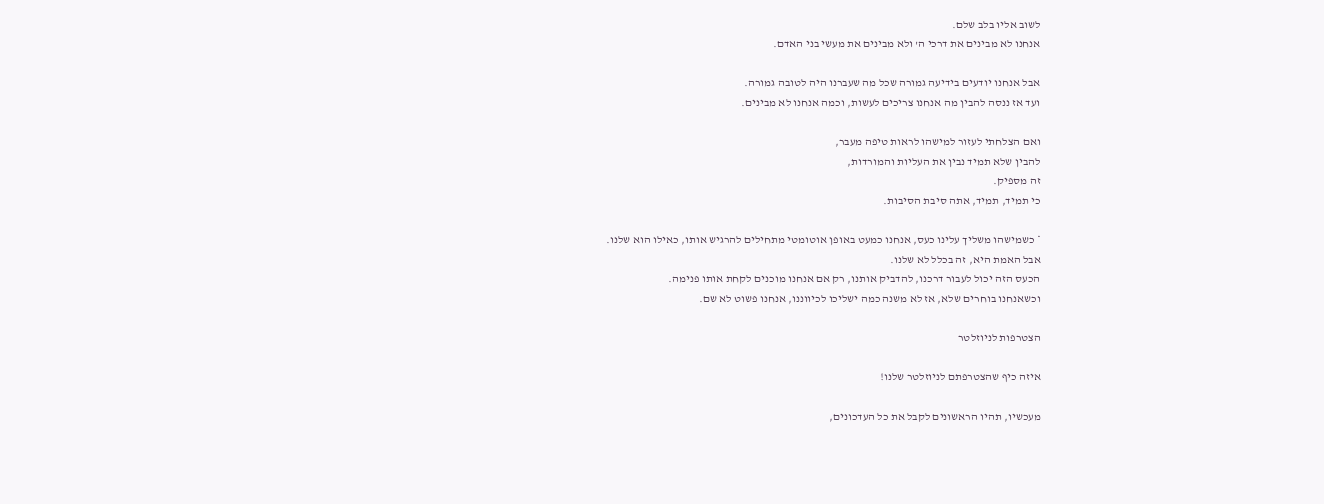לשוב אליו בלב שלם.
אנחנו לא מבינים את דרכי ה' ולא מבינים את מעשי בני האדם.

אבל אנחנו יודעים בידיעה גמורה שכל מה שעברנו היה לטובה גמורה.
ועד אז ננסה להבין מה אנחנו צריכים לעשות, וכמה אנחנו לא מבינים.

ואם הצלחתי לעזור למישהו לראות טיפה מעבר,
להבין שלא תמיד נבין את העליות והמורדות,
זה מספיק.
כי תמיד, תמיד, אתה סיבת הסיבות.

* כשמישהו משליך עלינו כעס, אנחנו כמעט באופן אוטומטי מתחילים להרגיש אותו, כאילו הוא שלנו.
אבל האמת היא, זה בכלל לא שלנו.
הכעס הזה יכול לעבור דרכנו, להדביק אותנו, רק אם אנחנו מוכנים לקחת אותו פנימה.
וכשאנחנו בוחרים שלא, אז לא משנה כמה ישליכו לכיווננו, אנחנו פשוט לא שם.

הצטרפות לניוזלטר

איזה כיף שהצטרפתם לניוזלטר שלנו!

מעכשיו, תהיו הראשונים לקבל את כל העדכונים,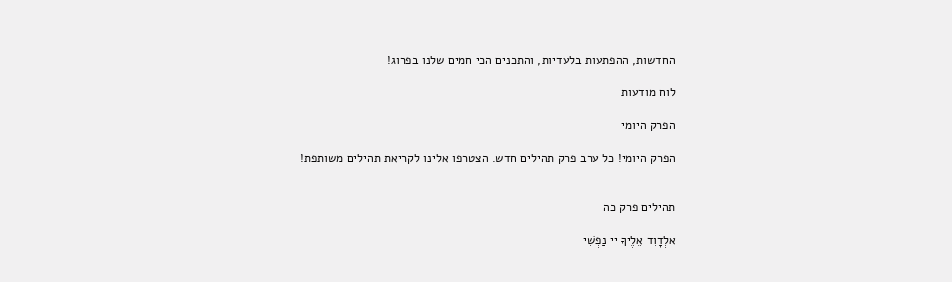החדשות, ההפתעות בלעדיות, והתכנים הכי חמים שלנו בפרוג!

לוח מודעות

הפרק היומי

הפרק היומי! כל ערב פרק תהילים חדש. הצטרפו אלינו לקריאת תהילים משותפת!


תהילים פרק כה

אלְדָוִד אֵלֶיךָ יי נַפְשִׁי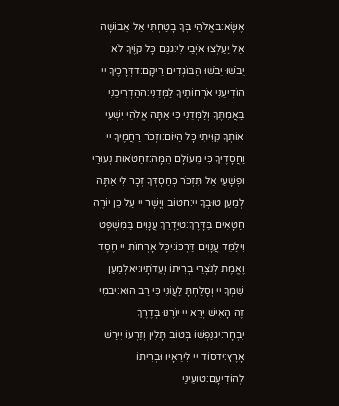אֶשָּׂא:באֱלֹהַי בְּךָ בָטַחְתִּי אַל אֵבוֹשָׁה אַל יַעַלְצוּ אֹיְבַי לִי:גגַּם כָּל קוֶֹיךָ לֹא יֵבֹשׁוּ יֵבֹשׁוּ הַבּוֹגְדִים רֵיקָם:דדְּרָכֶיךָ יי הוֹדִיעֵנִי אֹרְחוֹתֶיךָ לַמְּדֵנִי:ההַדְרִיכֵנִי בַאֲמִתֶּךָ וְלַמְּדֵנִי כִּי אַתָּה אֱלֹהֵי יִשְׁעִי אוֹתְךָ קִוִּיתִי כָּל הַיּוֹם:וזְכֹר רַחֲמֶיךָ יי וַחֲסָדֶיךָ כִּי מֵעוֹלָם הֵמָּה:זחַטֹּאות נְעוּרַי וּפְשָׁעַי אַל תִּזְכֹּר כְּחַסְדְּךָ זְכָר לִי אַתָּה לְמַעַן טוּבְךָ יי:חטוֹב וְיָשָׁר יי עַל כֵּן יוֹרֶה חַטָּאִים בַּדָּרֶךְ:טיַדְרֵךְ עֲנָוִים בַּמִּשְׁפָּט וִילַמֵּד עֲנָוִים דַּרְכּוֹ:יכָּל אָרְחוֹת יי חֶסֶד וֶאֱמֶת לְנֹצְרֵי בְרִיתוֹ וְעֵדֹתָיו:יאלְמַעַן שִׁמְךָ יי וְסָלַחְתָּ לַעֲוֹנִי כִּי רַב הוּא:יבמִי זֶה הָאִישׁ יְרֵא יי יוֹרֶנּוּ בְּדֶרֶךְ יִבְחָר:יגנַפְשׁוֹ בְּטוֹב תָּלִין וְזַרְעוֹ יִירַשׁ אָרֶץ:ידסוֹד יי לִירֵאָיו וּבְרִיתוֹ לְהוֹדִיעָם:טועֵינַי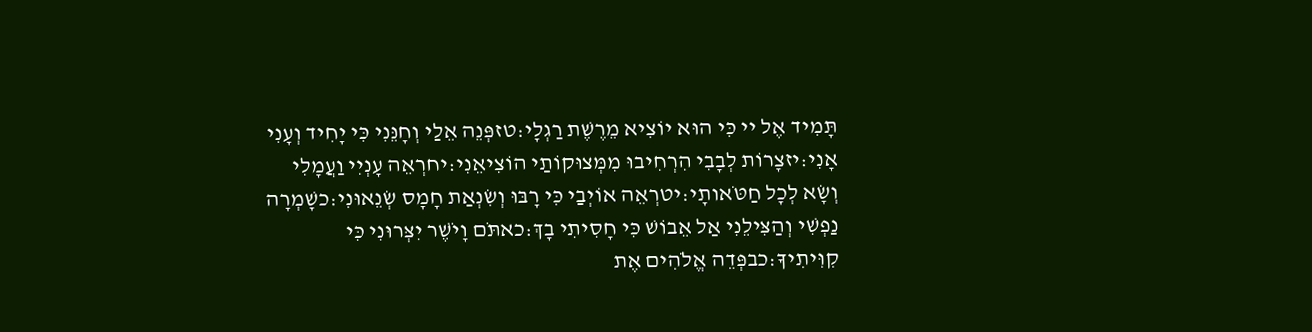תָּמִיד אֶל יי כִּי הוּא יוֹצִיא מֵרֶשֶׁת רַגְלָי:טזפְּנֵה אֵלַי וְחָנֵּנִי כִּי יָחִיד וְעָנִי אָנִי:יזצָרוֹת לְבָבִי הִרְחִיבוּ מִמְּצוּקוֹתַי הוֹצִיאֵנִי:יחרְאֵה עָנְיִי וַעֲמָלִי וְשָׂא לְכָל חַטֹּאותָי:יטרְאֵה אוֹיְבַי כִּי רָבּוּ וְשִׂנְאַת חָמָס שְׂנֵאוּנִי:כשָׁמְרָה נַפְשִׁי וְהַצִּילֵנִי אַל אֵבוֹשׁ כִּי חָסִיתִי בָךְ:כאתֹּם וָיֹשֶׁר יִצְּרוּנִי כִּי קִוִּיתִיךָ:כבפְּדֵה אֱלֹהִים אֶת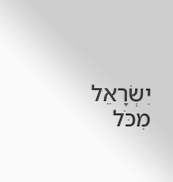יִשְׂרָאֵל מִכֹּל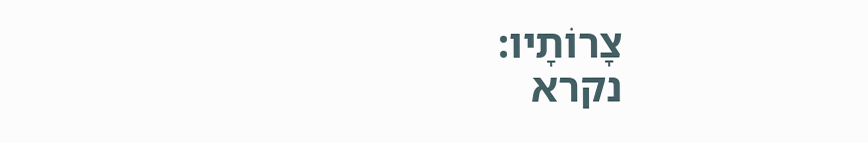צָרוֹתָיו:
נקרא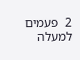2  פעמים
למעלה